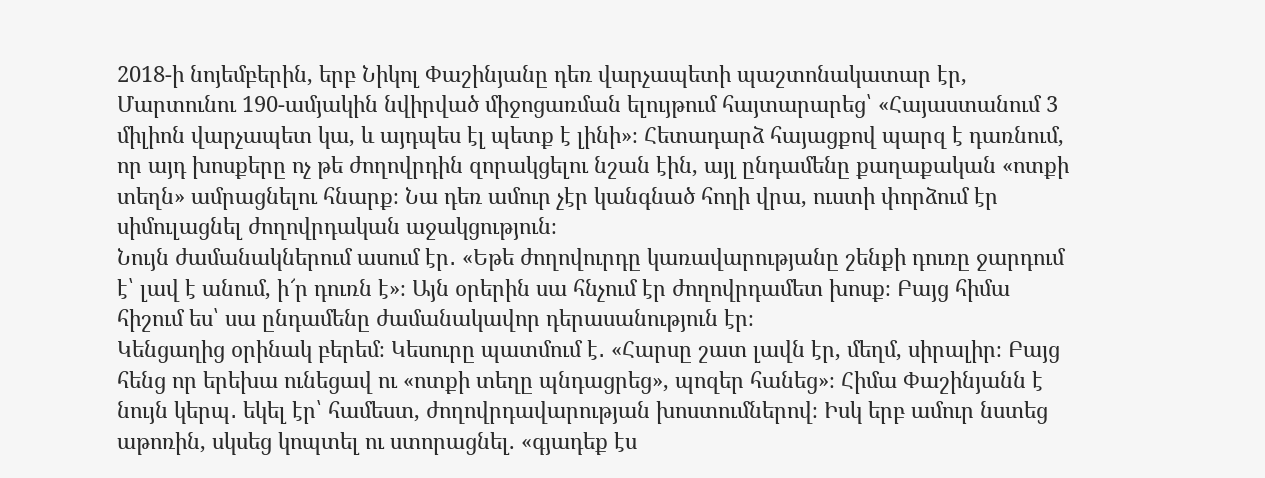2018-ի նոյեմբերին, երբ Նիկոլ Փաշինյանը դեռ վարչապետի պաշտոնակատար էր, Մարտունու 190-ամյակին նվիրված միջոցառման ելույթում հայտարարեց՝ «Հայաստանում 3 միլիոն վարչապետ կա, և այդպես էլ պետք է լինի»։ Հետադարձ հայացքով պարզ է դառնում, որ այդ խոսքերը ոչ թե ժողովրդին զորակցելու նշան էին, այլ ընդամենը քաղաքական «ոտքի տեղն» ամրացնելու հնարք։ Նա դեռ ամուր չէր կանգնած հողի վրա, ուստի փորձում էր սիմուլացնել ժողովրդական աջակցություն։
Նույն ժամանակներում ասում էր․ «Եթե ժողովուրդը կառավարությանը շենքի դուռը ջարդում է՝ լավ է անում, ի՜ր դուռն է»։ Այն օրերին սա հնչում էր ժողովրդամետ խոսք։ Բայց հիմա հիշում ես՝ սա ընդամենը ժամանակավոր դերասանություն էր։
Կենցաղից օրինակ բերեմ։ Կեսուրը պատմում է․ «Հարսը շատ լավն էր, մեղմ, սիրալիր։ Բայց հենց որ երեխա ունեցավ ու «ոտքի տեղը պնդացրեց», պոզեր հանեց»։ Հիմա Փաշինյանն է նույն կերպ․ եկել էր՝ համեստ, ժողովրդավարության խոստումներով։ Իսկ երբ ամուր նստեց աթոռին, սկսեց կոպտել ու ստորացնել. «գյադեք էս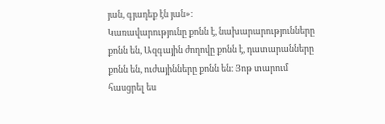յան, գյադեք էն յան»։
Կառավարությունը քոնն է, նախարարությունները քոնն են, Ազգային ժողովը քոնն է, դատարանները քոնն են, ուժայինները քոնն են։ Յոթ տարում հասցրել ես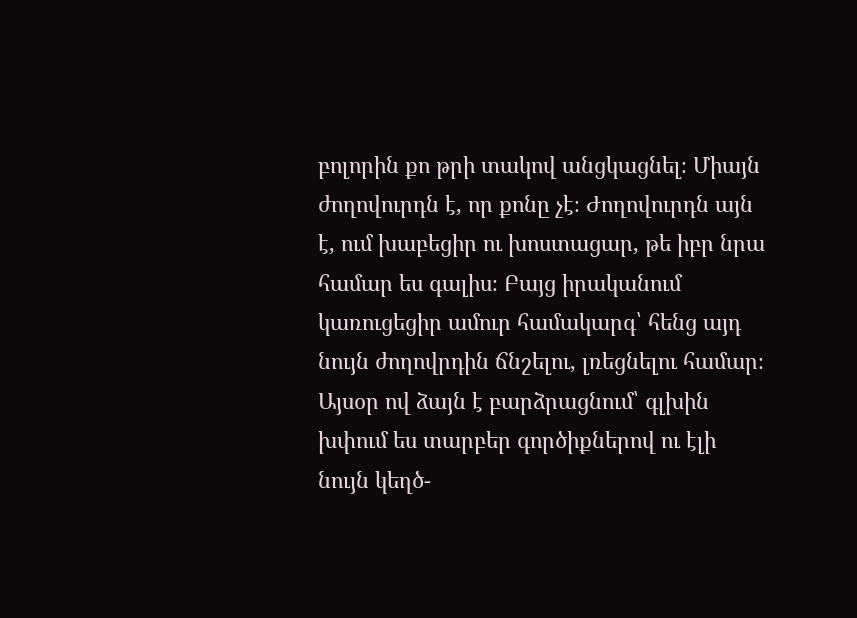բոլորին քո թրի տակով անցկացնել։ Միայն ժողովուրդն է, որ քոնը չէ։ Ժողովուրդն այն է, ում խաբեցիր ու խոստացար, թե իբր նրա համար ես գալիս։ Բայց իրականում կառուցեցիր ամուր համակարգ՝ հենց այդ նույն ժողովրդին ճնշելու, լռեցնելու համար։
Այսօր ով ձայն է բարձրացնում՝ գլխին խփում ես տարբեր գործիքներով ու էլի նույն կեղծ-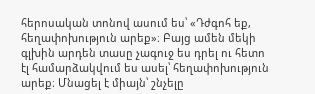հերոսական տոնով ասում ես՝ «Դժգոհ եք, հեղափոխություն արեք»։ Բայց ամեն մեկի գլխին արդեն տասը չագուջ ես դրել ու հետո էլ համարձակվում ես ասել՝ հեղափոխություն արեք։ Մնացել է միայն՝ շնչելը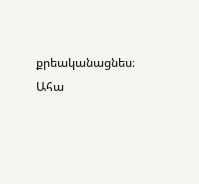քրեականացնես։
Ահա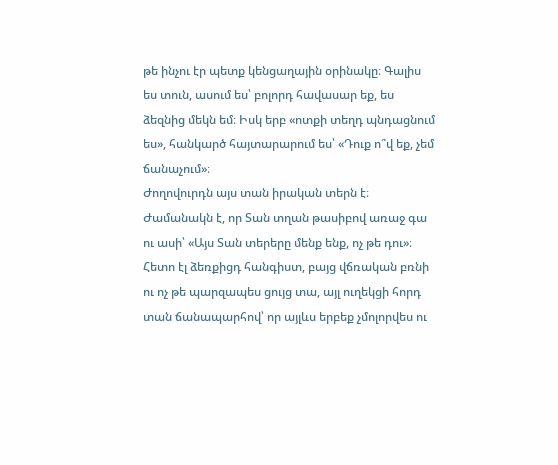թե ինչու էր պետք կենցաղային օրինակը։ Գալիս ես տուն, ասում ես՝ բոլորդ հավասար եք, ես ձեզնից մեկն եմ։ Իսկ երբ «ոտքի տեղդ պնդացնում ես», հանկարծ հայտարարում ես՝ «Դուք ո՞վ եք, չեմ ճանաչում»։
Ժողովուրդն այս տան իրական տերն է։ Ժամանակն է, որ Տան տղան թասիբով առաջ գա ու ասի՝ «Այս Տան տերերը մենք ենք, ոչ թե դու»։ Հետո էլ ձեռքիցդ հանգիստ, բայց վճռական բռնի ու ոչ թե պարզապես ցույց տա, այլ ուղեկցի հորդ տան ճանապարհով՝ որ այլևս երբեք չմոլորվես ու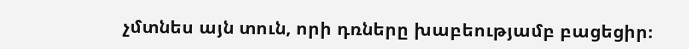չմտնես այն տուն, որի դռները խաբեությամբ բացեցիր։